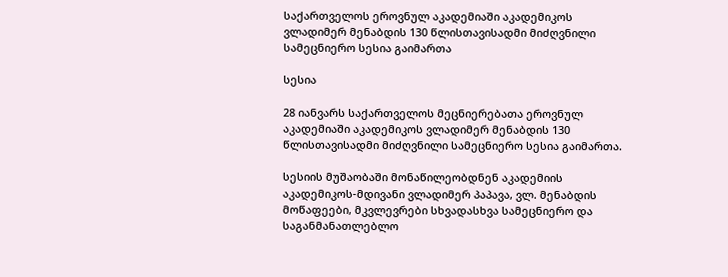საქართველოს ეროვნულ აკადემიაში აკადემიკოს ვლადიმერ მენაბდის 130 წლისთავისადმი მიძღვნილი სამეცნიერო სესია გაიმართა

სესია

28 იანვარს საქართველოს მეცნიერებათა ეროვნულ აკადემიაში აკადემიკოს ვლადიმერ მენაბდის 130 წლისთავისადმი მიძღვნილი სამეცნიერო სესია გაიმართა.

სესიის მუშაობაში მონაწილეობდნენ აკადემიის აკადემიკოს-მდივანი ვლადიმერ პაპავა, ვლ. მენაბდის მოწაფეები, მკვლევრები სხვადასხვა სამეცნიერო და საგანმანათლებლო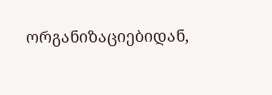ორგანიზაციებიდან,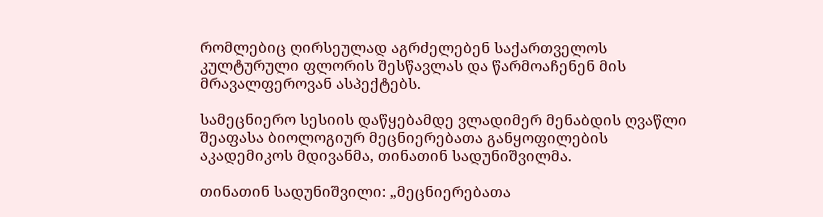რომლებიც ღირსეულად აგრძელებენ საქართველოს კულტურული ფლორის შესწავლას და წარმოაჩენენ მის მრავალფეროვან ასპექტებს.

სამეცნიერო სესიის დაწყებამდე ვლადიმერ მენაბდის ღვაწლი შეაფასა ბიოლოგიურ მეცნიერებათა განყოფილების აკადემიკოს მდივანმა, თინათინ სადუნიშვილმა.

თინათინ სადუნიშვილი: „მეცნიერებათა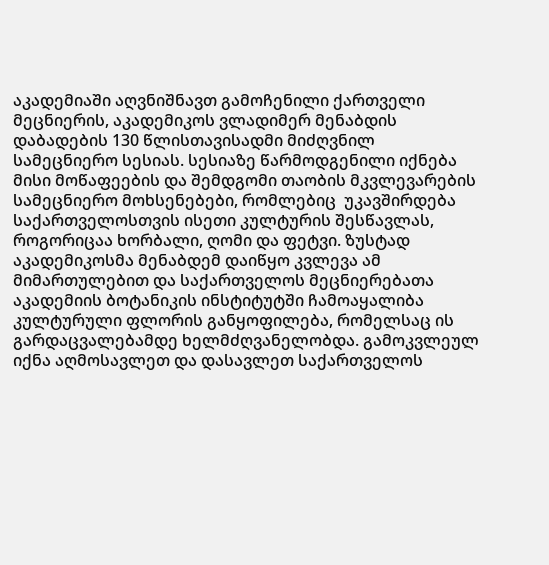აკადემიაში აღვნიშნავთ გამოჩენილი ქართველი მეცნიერის, აკადემიკოს ვლადიმერ მენაბდის დაბადების 130 წლისთავისადმი მიძღვნილ სამეცნიერო სესიას. სესიაზე წარმოდგენილი იქნება მისი მოწაფეების და შემდგომი თაობის მკვლევარების სამეცნიერო მოხსენებები, რომლებიც  უკავშირდება საქართველოსთვის ისეთი კულტურის შესწავლას, როგორიცაა ხორბალი, ღომი და ფეტვი. ზუსტად აკადემიკოსმა მენაბდემ დაიწყო კვლევა ამ მიმართულებით და საქართველოს მეცნიერებათა აკადემიის ბოტანიკის ინსტიტუტში ჩამოაყალიბა კულტურული ფლორის განყოფილება, რომელსაც ის გარდაცვალებამდე ხელმძღვანელობდა. გამოკვლეულ იქნა აღმოსავლეთ და დასავლეთ საქართველოს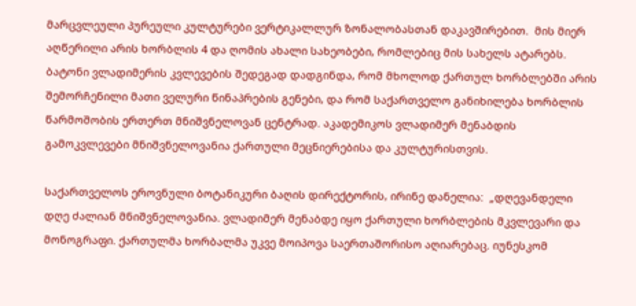მარცვლეული პურეული კულტურები ვერტიკალლურ ზონალობასთან დაკავშირებით.  მის მიერ აღწერილი არის ხორბლის 4 და ღომის ახალი სახეობები, რომლებიც მის სახელს ატარებს. ბატონი ვლადიმერის კვლევების შედეგად დადგინდა, რომ მხოლოდ ქართულ ხორბლებში არის შემორჩენილი მათი ველური წინაპრების გენები, და რომ საქართველო განიხილება ხორბლის წარმოშობის ერთერთ მნიშვნელოვან ცენტრად. აკადემიკოს ვლადიმერ მენაბდის  გამოკვლევები მნიშვნელოვანია ქართული მეცნიერებისა და კულტურისთვის.

საქართველოს ეროვნული ბოტანიკური ბაღის დირექტორის, ირინე დანელია:  „დღევანდელი დღე ძალიან მნიშვნელოვანია. ვლადიმერ მენაბდე იყო ქართული ხორბლების მკვლევარი და მონოგრაფი. ქართულმა ხორბალმა უკვე მოიპოვა საერთაშორისო აღიარებაც. იუნესკომ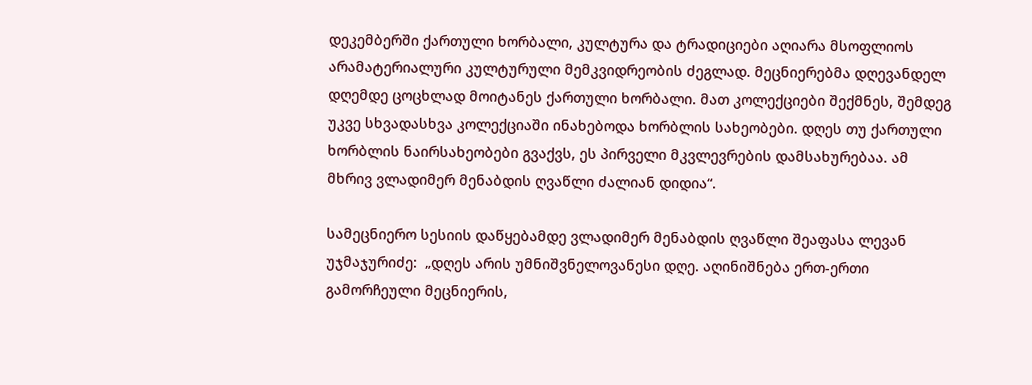დეკემბერში ქართული ხორბალი, კულტურა და ტრადიციები აღიარა მსოფლიოს არამატერიალური კულტურული მემკვიდრეობის ძეგლად. მეცნიერებმა დღევანდელ დღემდე ცოცხლად მოიტანეს ქართული ხორბალი. მათ კოლექციები შექმნეს, შემდეგ უკვე სხვადასხვა კოლექციაში ინახებოდა ხორბლის სახეობები. დღეს თუ ქართული ხორბლის ნაირსახეობები გვაქვს, ეს პირველი მკვლევრების დამსახურებაა. ამ მხრივ ვლადიმერ მენაბდის ღვაწლი ძალიან დიდია“.

სამეცნიერო სესიის დაწყებამდე ვლადიმერ მენაბდის ღვაწლი შეაფასა ლევან უჯმაჯურიძე:  „დღეს არის უმნიშვნელოვანესი დღე. აღინიშნება ერთ-ერთი გამორჩეული მეცნიერის,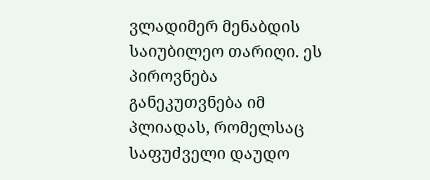ვლადიმერ მენაბდის საიუბილეო თარიღი. ეს პიროვნება განეკუთვნება იმ პლიადას, რომელსაც საფუძველი დაუდო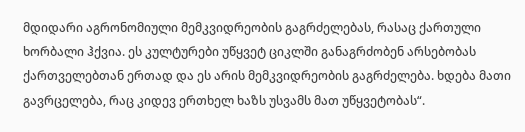მდიდარი აგრონომიული მემკვიდრეობის გაგრძელებას, რასაც ქართული ხორბალი ჰქვია. ეს კულტურები უწყვეტ ციკლში განაგრძობენ არსებობას ქართველებთან ერთად და ეს არის მემკვიდრეობის გაგრძელება. ხდება მათი გავრცელება, რაც კიდევ ერთხელ ხაზს უსვამს მათ უწყვეტობას“.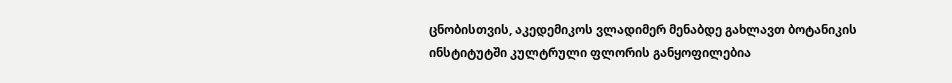ცნობისთვის, აკედემიკოს ვლადიმერ მენაბდე გახლავთ ბოტანიკის ინსტიტუტში კულტრული ფლორის განყოფილებია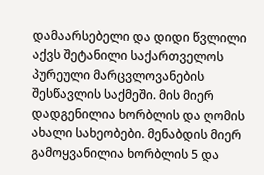დამაარსებელი და დიდი წვლილი აქვს შეტანილი საქართველოს პურეული მარცვლოვანების შესწავლის საქმეში. მის მიერ დადგენილია ხორბლის და ღომის ახალი სახეობები. მენაბდის მიერ გამოყვანილია ხორბლის 5 და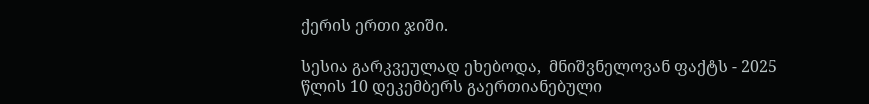ქერის ერთი ჯიში.

სესია გარკვეულად ეხებოდა,  მნიშვნელოვან ფაქტს - 2025 წლის 10 დეკემბერს გაერთიანებული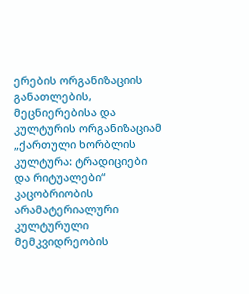ერების ორგანიზაციის განათლების, მეცნიერებისა და კულტურის ორგანიზაციამ  „ქართული ხორბლის კულტურა: ტრადიციები და რიტუალები“ კაცობრიობის არამატერიალური კულტურული მემკვიდრეობის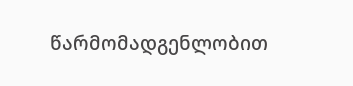წარმომადგენლობით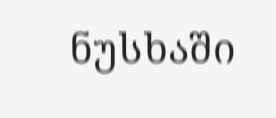ნუსხაში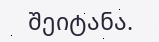შეიტანა.